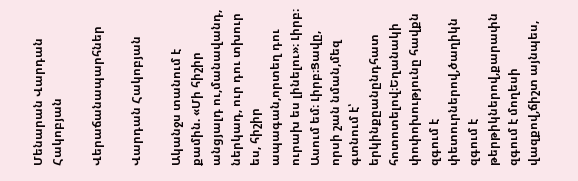Մենարան Վարդան Հակոբյան

Վերաճանապարհներ

Վարդան Հակոբյան

Ականջս տանում է քամին. «Մի հիշիր անցյալդ ու,մանավանդ, ներկադ, ուր դու տխուր ես, հիշիր ապագան,որտեղ դու ուրախ ես լինելու»։ Լիրբ։ Ասում եմ։ Լիրբ։Ցավը, որսի շան նման,մեզ գտնում է՝ երկինքըանընդհատ հոտոտելով։Եղանակի փոփոխությունը հավքն զգում է փետուրներով,ծաղիկն զգում է թերթիկներով,քարափն զգում է մողեսի վազքով,ճիշտ այնպես,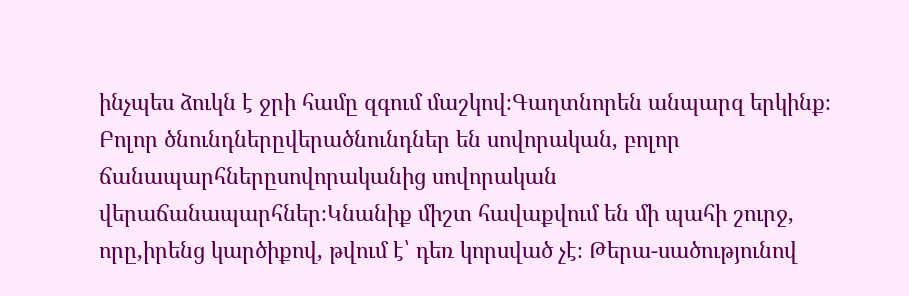ինչպես ձուկն է ջրի համը զգում մաշկով։Գաղտնորեն անպարզ երկինք։ Բոլոր ծնունդներըվերածնունդներ են սովորական, բոլոր ճանապարհներըսովորականից սովորական վերաճանապարհներ։Կնանիք միշտ հավաքվում են մի պահի շուրջ, որը,իրենց կարծիքով, թվում է՝ դեռ կորսված չէ։ Թերա-սածությունով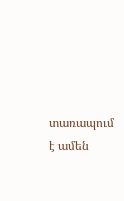տառապում է ամեն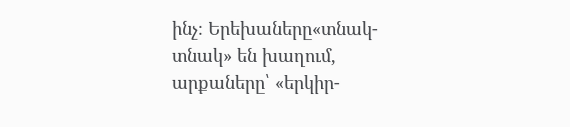ինչ։ Երեխաները«տնակ-տնակ» են խաղում, արքաները՝ «երկիր-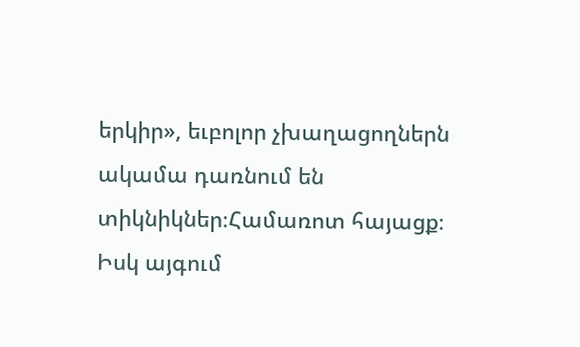երկիր», եւբոլոր չխաղացողներն ակամա դառնում են տիկնիկներ։Համառոտ հայացք։ Իսկ այգում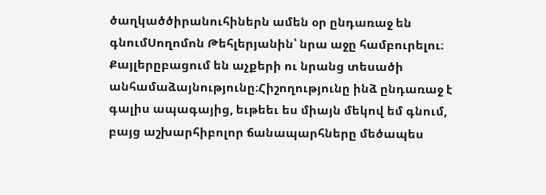ծաղկածծիրանուհիներն ամեն օր ընդառաջ են գնումՍողոմոն Թեհլերյանին՝ նրա աջը համբուրելու։ Քայլերըբացում են աչքերի ու նրանց տեսածի անհամաձայնությունը։Հիշողությունը ինձ ընդառաջ է գալիս ապագայից, եւթեեւ ես միայն մեկով եմ գնում, բայց աշխարհիբոլոր ճանապարհները մեծապես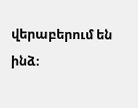վերաբերում են ինձ։